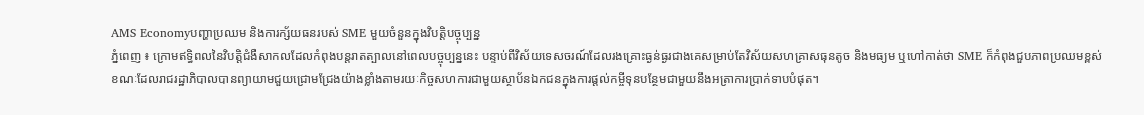AMS Economyបញ្ហាប្រឈម និងការក្ស័យធនរបស់ SME មួយចំនួនក្នុងវិបត្តិបច្ចុប្បន្ន
ភ្នំពេញ ៖ ក្រោមឥទ្ធិពលនៃវិបត្តិជំងឺសាកលដែលកំពុងបន្តរាតត្បាលនៅពេលបច្ចុប្បន្ននេះ បន្ទាប់ពីវិស័យទេសចរណ៍ដែលរងគ្រោះធ្ងន់ធ្ងរជាងគេសម្រាប់តែវិស័យសហគ្រាសធុនតូច និងមធ្យម ឬហៅកាត់ថា SME ក៏កំពុងជួបភាពប្រឈមខ្ពស់ ខណៈដែលរាជរដ្ឋាភិបាលបានព្យាយាមជួយជ្រោមជ្រែងយ៉ាងខ្លាំងតាមរយៈកិច្ចសហការជាមួយស្ថាប័នឯកជនក្នុងការផ្តល់កម្ចីទុនបន្ថែមជាមួយនឹងអត្រាការប្រាក់ទាបបំផុត។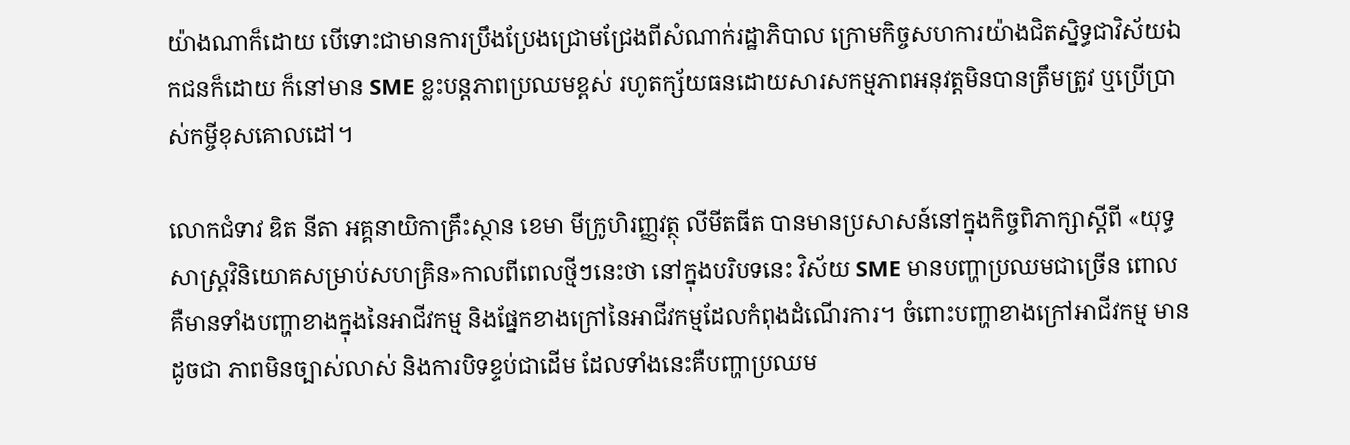យ៉ាងណាក៏ដោយ បើទោះជាមានការប្រឹងប្រែងជ្រោមជ្រែងពីសំណាក់រដ្ឋាភិបាល ក្រោមកិច្ចសហការយ៉ាងជិតស្និទ្ធជាវិស័យឯកជនក៏ដោយ ក៏នៅមាន SME ខ្លះបន្តភាពប្រឈមខ្ពស់ រហូតក្ស័យធនដោយសារសកម្មភាពអនុវត្តមិនបានត្រឹមត្រូវ ឬប្រើប្រាស់កម្ចីខុសគោលដៅ។

លោកជំទាវ ឌិត នីតា អគ្គនាយិកាគ្រឹះស្ថាន ខេមា មីក្រូហិរញ្ញវត្ថុ លីមីតធីត បានមានប្រសាសន៍នៅក្នុងកិច្ចពិភាក្សាស្ដីពី «យុទ្ធសាស្ត្រវិនិយោគសម្រាប់សហគ្រិន»កាលពីពេលថ្មីៗនេះថា នៅក្នុងបរិបទនេះ វិស័យ SME មានបញ្ហាប្រឈមជាច្រើន ពោលគឺមានទាំងបញ្ហាខាងក្នុងនៃអាជីវកម្ម និងផ្នែកខាងក្រៅនៃអាជីវកម្មដែលកំពុងដំណើរការ។ ចំពោះបញ្ហាខាងក្រៅអាជីវកម្ម មានដូចជា ភាពមិនច្បាស់លាស់ និងការបិទខ្ទប់ជាដើម ដែលទាំងនេះគឺបញ្ហាប្រឈម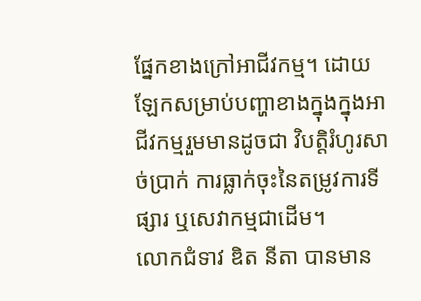ផ្នែកខាងក្រៅអាជីវកម្ម។ ដោយឡែកសម្រាប់បញ្ហាខាងក្នុងក្នុងអាជីវកម្មរួមមានដូចជា វិបត្តិរំហូរសាច់ប្រាក់ ការធ្លាក់ចុះនៃតម្រូវការទីផ្សារ ឬសេវាកម្មជាដើម។
លោកជំទាវ ឌិត នីតា បានមាន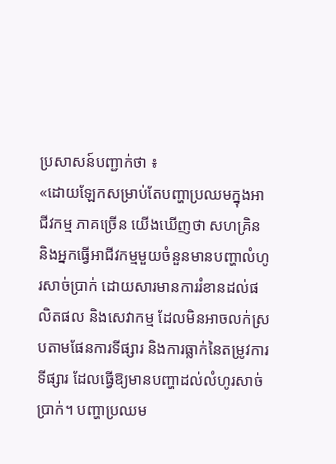ប្រសាសន៍បញ្ជាក់ថា ៖
«ដោយឡែកសម្រាប់តែបញ្ហាប្រឈមក្នុងអាជីវកម្ម ភាគច្រើន យើងឃើញថា សហគ្រិន និងអ្នកធ្វើអាជីវកម្មមួយចំនួនមានបញ្ហាលំហូរសាច់ប្រាក់ ដោយសារមានការរំខានដល់ផលិតផល និងសេវាកម្ម ដែលមិនអាចលក់ស្របតាមផែនការទីផ្សារ និងការធ្លាក់នៃតម្រូវការទីផ្សារ ដែលធ្វើឱ្យមានបញ្ហាដល់លំហូរសាច់ប្រាក់។ បញ្ហាប្រឈម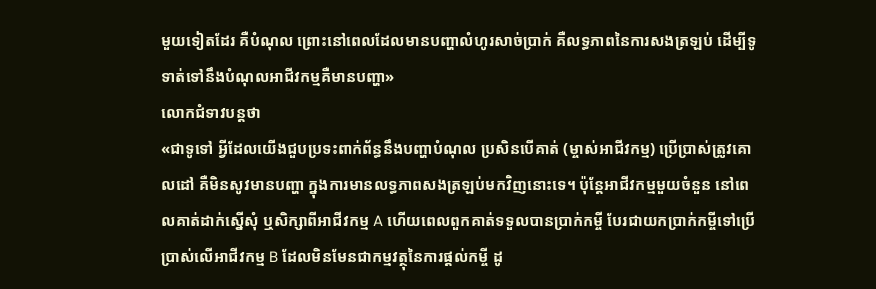មួយទៀតដែរ គឺបំណុល ព្រោះនៅពេលដែលមានបញ្ហាលំហូរសាច់ប្រាក់ គឺលទ្ធភាពនៃការសងត្រឡប់ ដើម្បីទូទាត់ទៅនឹងបំណុលអាជីវកម្មគឺមានបញ្ហា»
លោកជំទាវបន្តថា
«ជាទូទៅ អ្វីដែលយើងជួបប្រទះពាក់ព័ន្ធនឹងបញ្ហាបំណុល ប្រសិនបើគាត់ (ម្ចាស់អាជីវកម្ម) ប្រើប្រាស់ត្រូវគោលដៅ គឺមិនសូវមានបញ្ហា ក្នុងការមានលទ្ធភាពសងត្រឡប់មកវិញនោះទេ។ ប៉ុន្តែអាជីវកម្មមួយចំនួន នៅពេលគាត់ដាក់ស្នើសុំ ឬសិក្សាពីអាជីវកម្ម A ហើយពេលពួកគាត់ទទួលបានប្រាក់កម្ចី បែរជាយកប្រាក់កម្ចីទៅប្រើប្រាស់លើអាជីវកម្ម B ដែលមិនមែនជាកម្មវត្ថុនៃការផ្តល់កម្ចី ដូ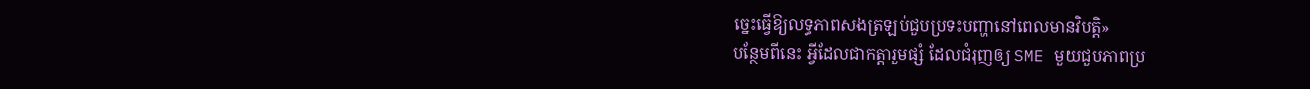ច្នេះធ្វើឱ្យលទ្ធភាពសងត្រឡប់ជួបប្រទះបញ្ហានៅពេលមានវិបត្តិ»
បន្ថែមពីនេះ អ្វីដែលជាកត្តារួមផ្សំ ដែលជំរុញឲ្យ SME មួយជួបភាពប្រ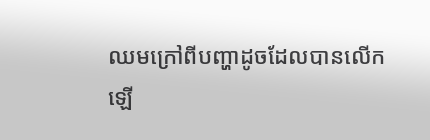ឈមក្រៅពីបញ្ហាដូចដែលបានលើកឡើ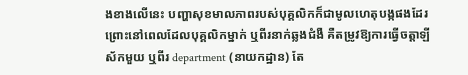ងខាងលើនេះ បញ្ហាសុខមាលភាពរបស់បុគ្គលិកក៏ជាមូលហេតុបង្កផងដែរ ព្រោះនៅពេលដែលបុគ្គលិកម្នាក់ ឬពីរនាក់ឆ្លងជំងឺ គឺតម្រូវឱ្យការធ្វើចត្តាឡីស័កមួយ ឬពីរ department (នាយកដ្ឋាន) តែ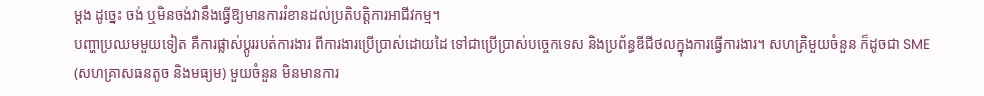ម្តង ដូច្នេះ ចង់ ឬមិនចង់វានឹងធ្វើឱ្យមានការរំខានដល់ប្រតិបត្តិការអាជីវកម្ម។
បញ្ហាប្រឈមមួយទៀត គឺការផ្លាស់ប្តូររបត់ការងារ ពីការងារប្រើប្រាស់ដោយដៃ ទៅជាប្រើប្រាស់បច្ចេកទេស និងប្រព័ន្ធឌីជីថលក្នុងការធ្វើការងារ។ សហគ្រិមួយចំនួន ក៏ដូចជា SME (សហគ្រាសធនតូច និងមធ្យម) មួយចំនួន មិនមានការ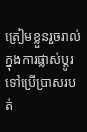ត្រៀមខ្លួនរួចរាល់ក្នុងការផ្លាស់ប្តូរ ទៅប្រើប្រាសរបត់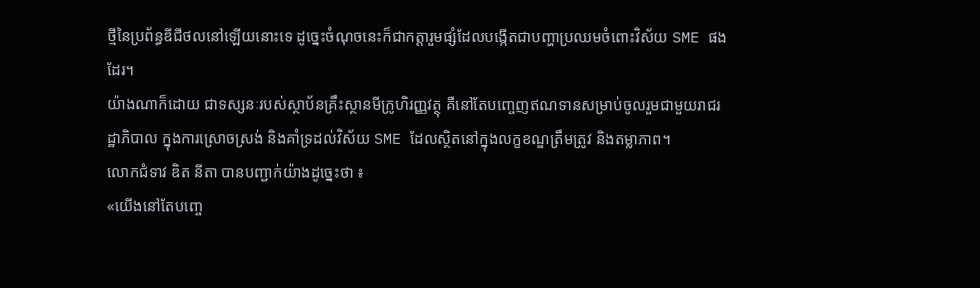ថ្មីនៃប្រព័ន្ធឌីជីថលនៅឡើយនោះទេ ដូច្នេះចំណុចនេះក៏ជាកត្តារួមផ្សំដែលបង្កើតជាបញ្ហាប្រឈមចំពោះវិស័យ SME ផងដែរ។
យ៉ាងណាក៏ដោយ ជាទស្សនៈរបស់ស្ថាប័នគ្រឹះស្ថានមីក្រូហិរញ្ញវត្ថុ គឺនៅតែបញ្ចេញឥណទានសម្រាប់ចូលរួមជាមួយរាជរដ្ឋាភិបាល ក្នុងការស្រោចស្រង់ និងគាំទ្រដល់វិស័យ SME ដែលស្ថិតនៅក្នុងលក្ខខណ្ឌត្រឹមត្រូវ និងតម្លាភាព។
លោកជំទាវ ឌិត នីតា បានបញ្ជាក់យ៉ាងដូច្នេះថា ៖
«យើងនៅតែបញ្ចេ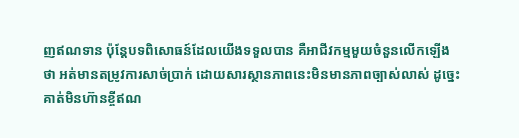ញឥណទាន ប៉ុន្តែបទពិសោធន៍ដែលយើងទទួលបាន គឺអាជីវកម្មមួយចំនួនលើកឡើងថា អត់មានតម្រូវការសាច់ប្រាក់ ដោយសារស្ថានភាពនេះមិនមានភាពច្បាស់លាស់ ដូច្នេះគាត់មិនហ៊ានខ្ចីឥណ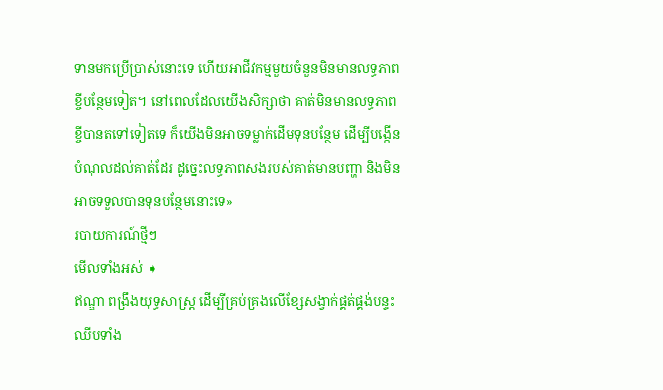ទានមកប្រើប្រាស់នោះទេ ហើយអាជីវកម្មមួយចំនួនមិនមានលទ្ធភាពខ្ចីបន្ថែមទៀត។ នៅពេលដែលយើងសិក្សាថា គាត់មិនមានលទ្ធភាពខ្ចីបានតទៅទៀតទេ ក៏យើងមិនអាចទម្លាក់ដើមទុនបន្ថែម ដើម្បីបង្កើនបំណុលដល់គាត់ដែរ ដូច្នេះលទ្ធភាពសងរបស់គាត់មានបញ្ហា និងមិនអាចទទួលបានទុនបន្ថែមនោះទេ»
របាយការណ៍ថ្មីៗ
មើលទាំងអស់ ➧
ឥណ្ឌា ពង្រឹងយុទ្ធសាស្ត្រ ដើម្បីគ្រប់គ្រងលើខ្សែសង្វាក់ផ្គត់ផ្គង់បន្ទះឈីបទាំង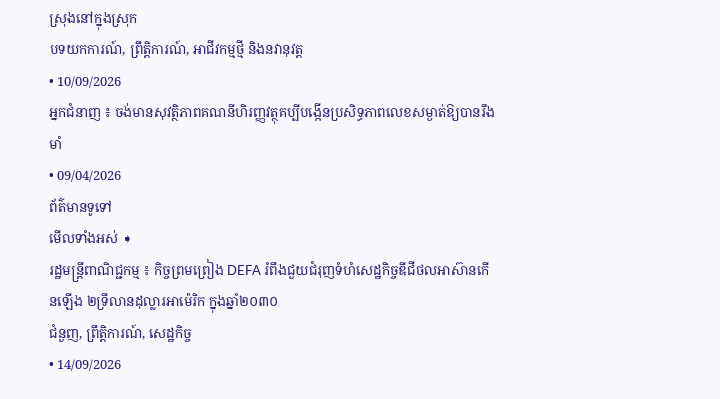ស្រុងនៅក្នុងស្រុក
បទយកការណ៍, ព្រឹត្តិការណ៍, អាជីវកម្មថ្មី និងនវានុវត្ត
• 10/09/2026
អ្នកជំនាញ ៖ ចង់មានសុវត្ថិភាពគណនីហិរញ្ញវត្ថុគប្បីបង្កើនប្រសិទ្ធភាពលេខសម្ងាត់ឱ្យបានរឹងមាំ
• 09/04/2026
ព័ត៌មានទូទៅ
មើលទាំងអស់ ➧
រដ្ឋមន្ត្រីពាណិជ្ជកម្ម ៖ កិច្ចព្រមព្រៀង DEFA រំពឹងជួយជំរុញទំហំសេដ្ឋកិច្ចឌីជីថលអាស៊ានកើនឡើង ២ទ្រីលានដុល្លារអាម៉េរិក ក្នុងឆ្នាំ២០៣០
ជំនួញ, ព្រឹត្តិការណ៍, សេដ្ឋកិច្ច
• 14/09/2026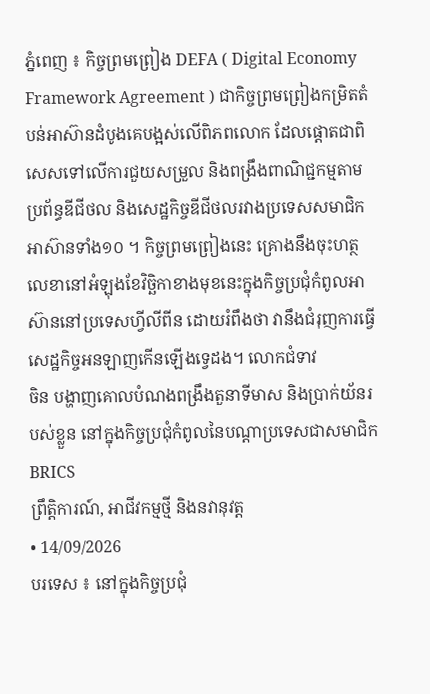ភ្នំពេញ ៖ កិច្ចព្រមព្រៀង DEFA ( Digital Economy Framework Agreement ) ជាកិច្ចព្រមព្រៀងកម្រិតតំបន់អាស៊ានដំបូងគេបង្អស់លើពិភពលោក ដែលផ្ដោតជាពិសេសទៅលើការជួយសម្រួល និងពង្រឹងពាណិជ្ជកម្មតាមប្រព័ន្ធឌីជីថល និងសេដ្ឋកិច្ចឌីជីថលរវាងប្រទេសសមាជិកអាស៊ានទាំង១០ ។ កិច្ចព្រមព្រៀងនេះ គ្រោងនឹងចុះហត្ថលេខានៅអំឡុងខែវិច្ឆិកាខាងមុខនេះក្នុងកិច្ចប្រជុំកំពូលអាស៊ាននៅប្រទេសហ្វីលីពីន ដោយរំពឹងថា វានឹងជំរុញការធ្វើសេដ្ឋកិច្ចអនឡាញកើនឡើងទ្វេដង។ លោកជំទាវ
ចិន បង្ហាញគោលបំណងពង្រឹងតួនាទីមាស និងប្រាក់យ័នរបស់ខ្លួន នៅក្នុងកិច្ចប្រជុំកំពូលនៃបណ្តាប្រទេសជាសមាជិក BRICS
ព្រឹត្តិការណ៍, អាជីវកម្មថ្មី និងនវានុវត្ត
• 14/09/2026
បរទេស ៖ នៅក្នុងកិច្ចប្រជុំ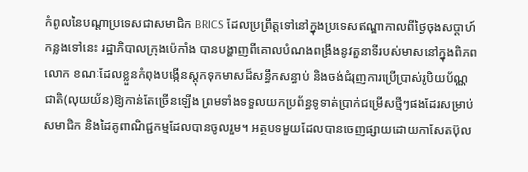កំពូលនៃបណ្តាប្រទេសជាសមាជិក BRICS ដែលប្រព្រឹត្តទៅនៅក្នុងប្រទេសឥណ្ឌាកាលពីថ្ងៃចុងសប្តាហ៍កន្លងទៅនេះ រដ្ឋាភិបាលក្រុងប៉េកាំង បានបង្ហាញពីគោលបំណងពង្រឹងនូវតួនាទីរបស់មាសនៅក្នុងពិភពលោក ខណៈដែលខ្លួនកំពុងបង្កើនស្តុកទុកមាសដ៏សន្ធឹកសន្ធាប់ និងចង់ជំរុញការប្រើប្រាស់រូបិយប័ណ្ណជាតិ(លុយយ័ន)ឱ្យកាន់តែច្រើនឡើង ព្រមទាំងទទួលយកប្រព័ន្ធទូទាត់ប្រាក់ជម្រើសថ្មីៗផងដែរសម្រាប់សមាជិក និងដៃគូពាណិជ្ជកម្មដែលបានចូលរួម។ អត្ថបទមួយដែលបានចេញផ្សាយដោយកាសែតប៊ុល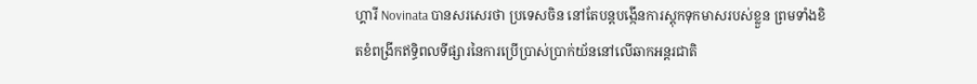ហ្គារី Novinata បានសរសេរថា ប្រទេសចិន នៅតែបន្តបង្កើនការស្តុកទុកមាសរបស់ខ្លួន ព្រមទាំងខិតខំពង្រីកឥទ្ធិពលទីផ្សារនៃការប្រើប្រាស់ប្រាក់យ័ននៅលើឆាកអន្តរជាតិ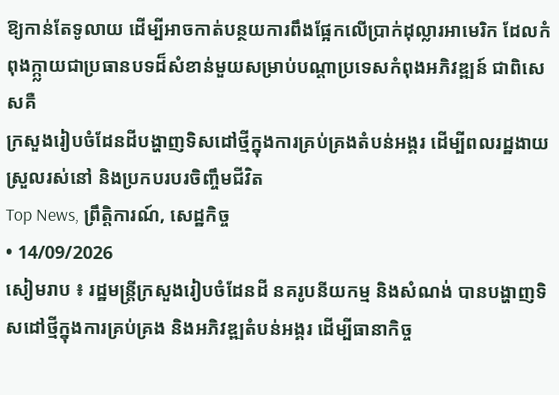ឱ្យកាន់តែទូលាយ ដើម្បីអាចកាត់បន្ថយការពឹងផ្អែកលើប្រាក់ដុល្លារអាមេរិក ដែលកំពុងក្ក្លាយជាប្រធានបទដ៏សំខាន់មួយសម្រាប់បណ្តាប្រទេសកំពុងអភិវឌ្ឍន៍ ជាពិសេសគឺ
ក្រសួងរៀបចំដែនដីបង្ហាញទិសដៅថ្មីក្នុងការគ្រប់គ្រងតំបន់អង្គរ ដើម្បីពលរដ្ឋងាយស្រួលរស់នៅ និងប្រកបរបរចិញ្ចឹមជីវិត
Top News, ព្រឹត្តិការណ៍, សេដ្ឋកិច្ច
• 14/09/2026
សៀមរាប ៖ រដ្ឋមន្ត្រីក្រសួងរៀបចំដែនដី នគរូបនីយកម្ម និងសំណង់ បានបង្ហាញទិសដៅថ្មីក្នុងការគ្រប់គ្រង និងអភិវឌ្ឍតំបន់អង្គរ ដើម្បីធានាកិច្ច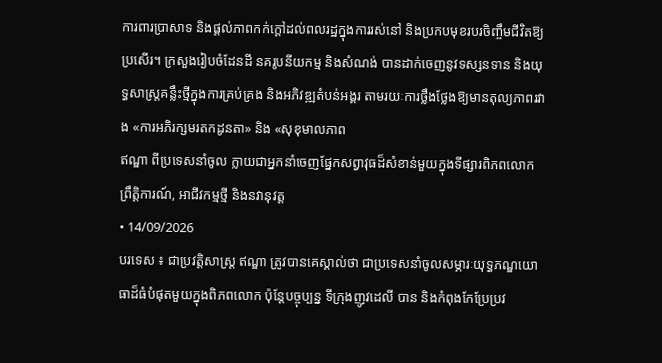ការពារប្រាសាទ និងផ្តល់ភាពកក់ក្តៅដល់ពលរដ្ឋក្នុងការរស់នៅ និងប្រកបមុខរបរចិញ្ចឹមជីវិតឱ្យប្រសើរ។ ក្រសួងរៀបចំដែនដី នគរូបនីយកម្ម និងសំណង់ បានដាក់ចេញនូវទស្សនទាន និងយុទ្ធសាស្ត្រគន្លឹះថ្មីក្នុងការគ្រប់គ្រង និងអភិវឌ្ឍតំបន់អង្គរ តាមរយៈការថ្លឹងថ្លែងឱ្យមានតុល្យភាពរវាង «ការអភិរក្សមរតកដូនតា» និង «សុខុមាលភាព
ឥណ្ឌា ពីប្រទេសនាំចូល ក្លាយជាអ្នកនាំចេញផ្នែកសព្វាវុធដ៏សំខាន់មួយក្នុងទីផ្សារពិភពលោក
ព្រឹត្តិការណ៍, អាជីវកម្មថ្មី និងនវានុវត្ត
• 14/09/2026
បរទេស ៖ ជាប្រវត្តិសាស្ត្រ ឥណ្ឌា ត្រូវបានគេស្គាល់ថា ជាប្រទេសនាំចូលសម្ភារៈយុទ្ធភណ្ឌយោធាដ៏ធំបំផុតមួយក្នុងពិភពលោក ប៉ុន្តែបច្ចុប្បន្ន ទីក្រុងញូវដេលី បាន និងកំពុងកែប្រែប្រវ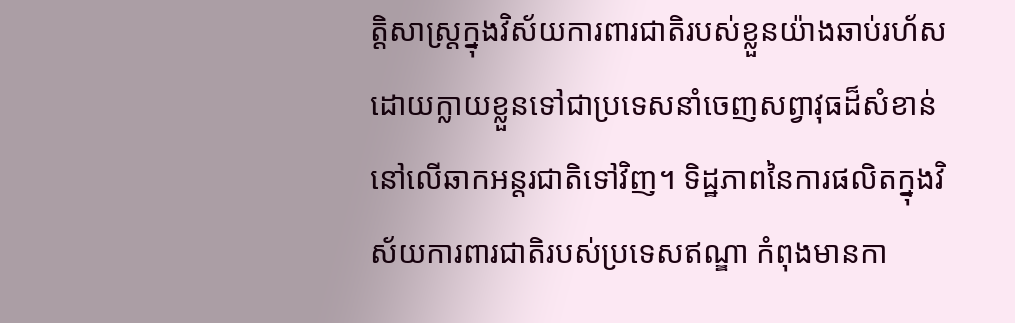ត្តិសាស្ត្រក្នុងវិស័យការពារជាតិរបស់ខ្លួនយ៉ាងឆាប់រហ័ស ដោយក្លាយខ្លួនទៅជាប្រទេសនាំចេញសព្វាវុធដ៏សំខាន់នៅលើឆាកអន្តរជាតិទៅវិញ។ ទិដ្ឋភាពនៃការផលិតក្នុងវិស័យការពារជាតិរបស់ប្រទេសឥណ្ឌា កំពុងមានកា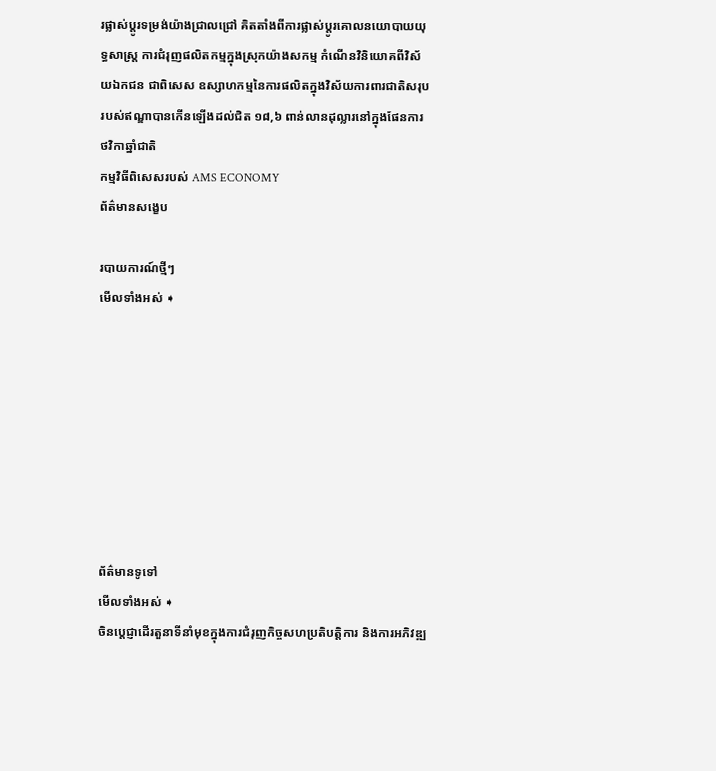រផ្លាស់ប្តូរទម្រង់យ៉ាងជ្រាលជ្រៅ គិតតាំងពីការផ្លាស់ប្តូរគោលនយោបាយយុទ្ធសាស្ត្រ ការជំរុញផលិតកម្មក្នុងស្រុកយ៉ាងសកម្ម កំណើនវិនិយោគពីវិស័យឯកជន ជាពិសេស ឧស្សាហកម្មនៃការផលិតក្នុងវិស័យការពារជាតិសរុបរបស់ឥណ្ឌាបានកើនឡើងដល់ជិត ១៨,៦ ពាន់លានដុល្លារនៅក្នុងផែនការថវិកាឆ្នាំជាតិ
កម្មវិធីពិសេសរបស់ AMS ECONOMY
ព័ត៌មានសង្ខេប

របាយការណ៍ថ្មីៗ
មើលទាំងអស់ ➧








ព័ត៌មានទូទៅ
មើលទាំងអស់ ➧
ចិនប្តេជ្ញាដើរតួនាទីនាំមុខក្នុងការជំរុញកិច្ចសហប្រតិបត្តិការ និងការអភិវឌ្ឍ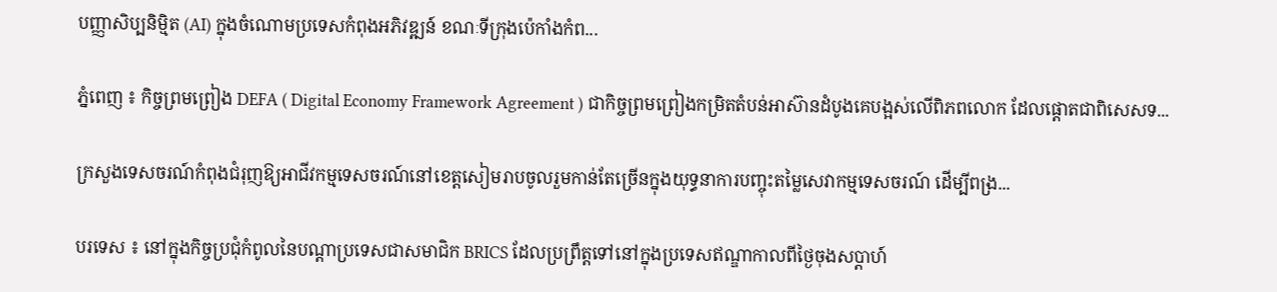បញ្ញាសិប្បនិម្មិត (AI) ក្នុងចំណោមប្រទេសកំពុងអភិវឌ្ឍន៍ ខណៈទីក្រុងប៉េកាំងកំព...

ភ្នំពេញ ៖ កិច្ចព្រមព្រៀង DEFA ( Digital Economy Framework Agreement ) ជាកិច្ចព្រមព្រៀងកម្រិតតំបន់អាស៊ានដំបូងគេបង្អស់លើពិភពលោក ដែលផ្ដោតជាពិសេសទ...

ក្រសួងទេសចរណ៍កំពុងជំរុញឱ្យអាជីវកម្មទេសចរណ៍នៅខេត្តសៀមរាបចូលរួមកាន់តែច្រើនក្នុងយុទ្ធនាការបញ្ចុះតម្លៃសេវាកម្មទេសចរណ៍ ដើម្បីពង្រ...

បរទេស ៖ នៅក្នុងកិច្ចប្រជុំកំពូលនៃបណ្តាប្រទេសជាសមាជិក BRICS ដែលប្រព្រឹត្តទៅនៅក្នុងប្រទេសឥណ្ឌាកាលពីថ្ងៃចុងសប្តាហ៍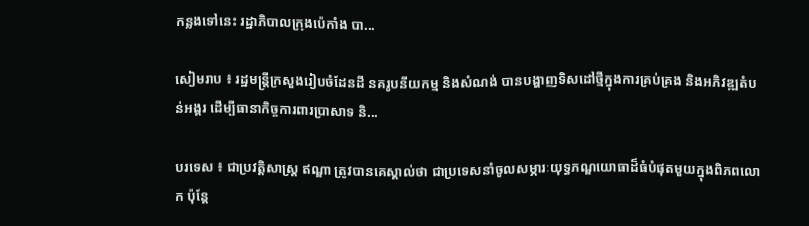កន្លងទៅនេះ រដ្ឋាភិបាលក្រុងប៉េកាំង បា...

សៀមរាប ៖ រដ្ឋមន្ត្រីក្រសួងរៀបចំដែនដី នគរូបនីយកម្ម និងសំណង់ បានបង្ហាញទិសដៅថ្មីក្នុងការគ្រប់គ្រង និងអភិវឌ្ឍតំបន់អង្គរ ដើម្បីធានាកិច្ចការពារប្រាសាទ និ...

បរទេស ៖ ជាប្រវត្តិសាស្ត្រ ឥណ្ឌា ត្រូវបានគេស្គាល់ថា ជាប្រទេសនាំចូលសម្ភារៈយុទ្ធភណ្ឌយោធាដ៏ធំបំផុតមួយក្នុងពិភពលោក ប៉ុន្តែ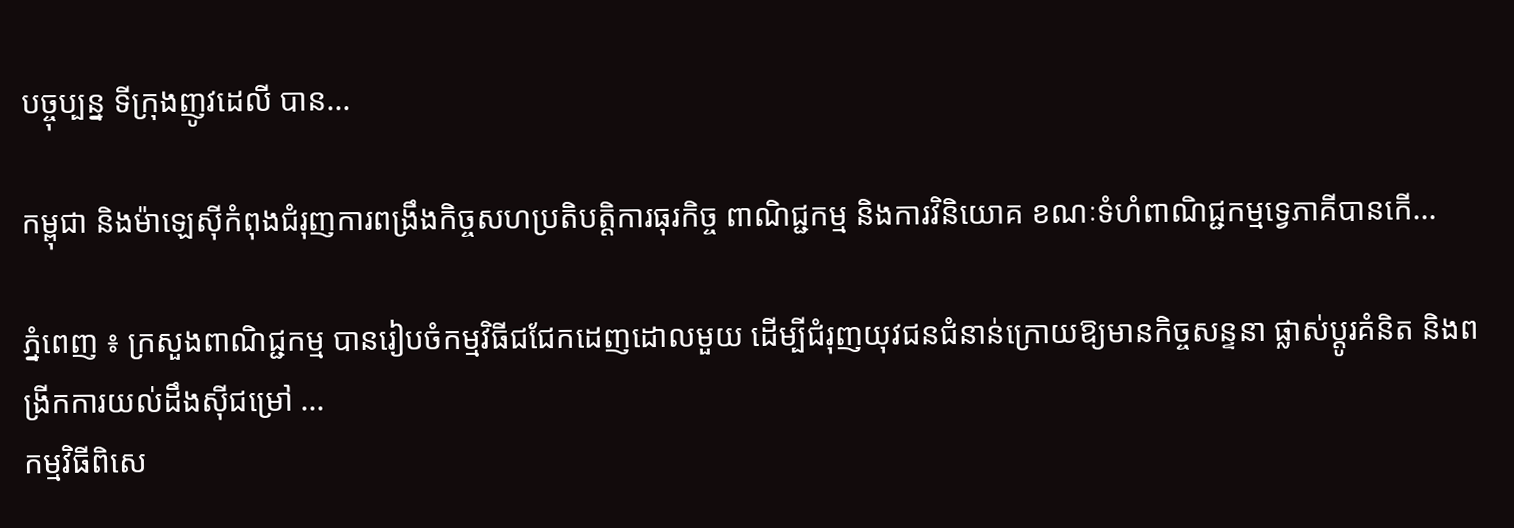បច្ចុប្បន្ន ទីក្រុងញូវដេលី បាន...

កម្ពុជា និងម៉ាឡេស៊ីកំពុងជំរុញការពង្រឹងកិច្ចសហប្រតិបត្តិការធុរកិច្ច ពាណិជ្ជកម្ម និងការវិនិយោគ ខណៈទំហំពាណិជ្ជកម្មទ្វេភាគីបានកើ...

ភ្នំពេញ ៖ ក្រសួងពាណិជ្ជកម្ម បានរៀបចំកម្មវិធីជជែកដេញដោលមួយ ដើម្បីជំរុញយុវជនជំនាន់ក្រោយឱ្យមានកិច្ចសន្ទនា ផ្លាស់ប្តូរគំនិត និងពង្រីកការយល់ដឹងស៊ីជម្រៅ ...
កម្មវិធីពិសេ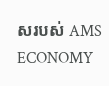សរបស់ AMS ECONOMY